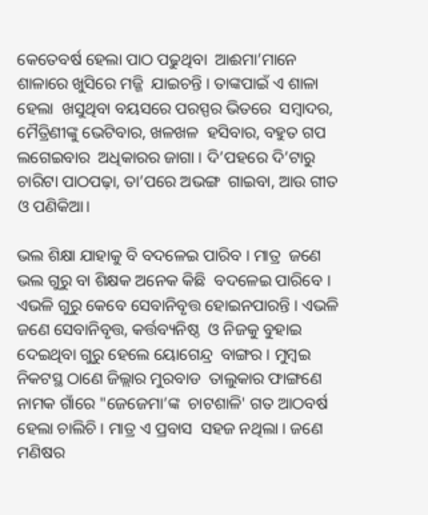କେତେବର୍ଷ ହେଲା ପାଠ ପଢୁଥିବା  ଆଈମା’ମାନେ ଶାଳାରେ ଖୁସିରେ ମଜ୍ଜି  ଯାଇଚନ୍ତି । ତାଙ୍କପାଇଁ ଏ ଶାଳା ହେଲା  ଖସୁଥିବା ବୟସରେ ପରସ୍ପର ଭିତରେ  ସମ୍ବାଦର, ମୈତ୍ରିଣୀଙ୍କୁ ଭେଟିବାର, ଖଳଖଳ  ହସିବାର, ବହୁତ ଗପ ଲଗେଇବାର  ଅଧିକାରର ଜାଗା । ଦି’ପହରେ ଦି’ଟାରୁ  ଚାରିଟା ପାଠପଢ଼ା, ତା’ପରେ ଅଭଙ୍ଗ  ଗାଇବା, ଆଉ ଗୀତ ଓ ପଣିକିଆ।

ଭଲ ଶିକ୍ଷା ଯାହାକୁ ବି ବଦଳେଇ ପାରିବ । ମାତ୍ର  ଜଣେ ଭଲ ଗୁରୁ ବା ଶିକ୍ଷକ ଅନେକ କିଛି  ବଦଳେଇ ପାରିବେ । ଏଭଳି ଗୁରୁ କେବେ ସେବାନିବୃତ୍ତ ହୋଇନପାରନ୍ତି । ଏଭଳି ଜଣେ ସେବାନିବୃତ୍ତ, କର୍ତ୍ତବ୍ୟନିଷ୍ଠ  ଓ ନିଜକୁ ବୁହାଇ ଦେଇଥିବା ଗୁରୁ ହେଲେ ୟୋଗେନ୍ଦ୍ର  ବାଙ୍ଗର । ମୁମ୍ବଇ ନିକଟସ୍ଥ ଠାଣେ ଜିଲ୍ଲାର ମୁରବାଡ  ତାଲୁକାର ଫାଙ୍ଗଣେ ନାମକ ଗାଁରେ "ଜେଜେମା’ଙ୍କ  ଚାଟଶାଳି' ଗତ ଆଠବର୍ଷ ହେଲା ଚାଲିଚି । ମାତ୍ର ଏ ପ୍ରବାସ  ସହଜ ନଥିଲା । ଜଣେ ମଣିଷର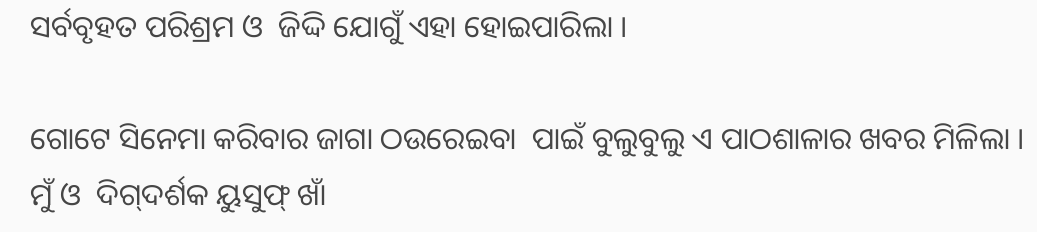ସର୍ବବୃହତ ପରିଶ୍ରମ ଓ  ଜିଦ୍ଦି ଯୋଗୁଁ ଏହା ହୋଇପାରିଲା ।

ଗୋଟେ ସିନେମା କରିବାର ଜାଗା ଠଉରେଇବା  ପାଇଁ ବୁଲୁବୁଲୁ ଏ ପାଠଶାଳାର ଖବର ମିଳିଲା । ମୁଁ ଓ  ଦିଗ୍‌ଦର୍ଶକ ୟୁସୁଫ୍‌ ଖାଁ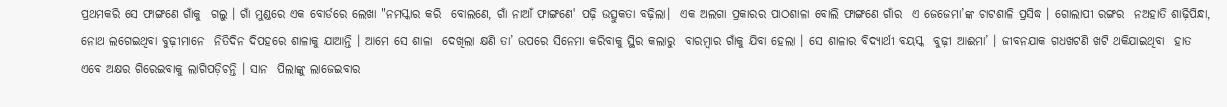ପ୍ରଥମକରି ସେ ଫାଙ୍ଗଣେ ଗାଁକୁ  ଗଲୁ । ଗାଁ ମୁଣ୍ଡରେ ଏକ ବୋର୍ଡରେ ଲେଖା "ନମସ୍କାର କରି  ବୋଲଣେ, ଗାଁ ନାଆଁ ଫାଙ୍ଗଣେ' ପଢ଼ି ଉତ୍ସୁକତା ବଢ଼ିଲା।  ଏକ ଅଲଗା ପ୍ରକାରର ପାଠଶାଳା ବୋଲି ଫାଙ୍ଗଣେ ଗାଁର  ଏ ଜେଜେମା’ଙ୍କ ଚାଟଶାଳି ପ୍ରସିଦ୍ଧ । ଗୋଲାପୀ ରଙ୍ଗର  ନଅହାତି ଶାଢ଼ିପିନ୍ଧା, ନୋଥ ଲଗେଇଥିବା ବୁଢ଼ୀମାନେ  ନିତିଦିନ ଦିପହରେ ଶାଳାକୁ ଯାଆନ୍ତି । ଆମେ ସେ ଶାଳା  ଦେଖିଲା କ୍ଷଣି ତା’ ଉପରେ ସିନେମା କରିବାକୁ ସ୍ଥିର କଲାରୁ  ବାରମ୍ବାର ଗାଁକୁ ଯିବା ହେଲା । ସେ ଶାଳାର ବିଦ୍ୟାର୍ଥୀ ବୟସ୍କ  ବୁଢ଼ୀ ଆଈମା’ । ଜୀବନଯାକ ଗଧଖଟଣି ଖଟି ଥକିଯାଇଥିବା  ହାତ ଏବେ ଅକ୍ଷର ଗିରେଇବାକୁ ଲାଗିପଡ଼ିଚନ୍ତି । ସାନ  ପିଲାଙ୍କୁ ଲାଜେଇବାର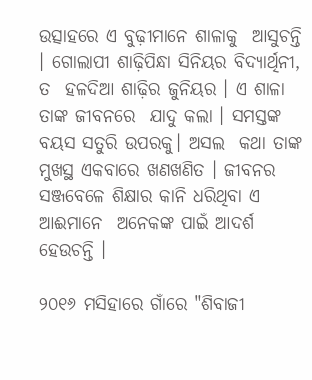ଉତ୍ସାହରେ ଏ ବୁଢ଼ୀମାନେ ଶାଳାକୁ  ଆସୁଚନ୍ତି । ଗୋଲାପୀ ଶାଢ଼ିପିନ୍ଧା ସିନିୟର ବିଦ୍ୟାର୍ଥିନୀ, ତ  ହଳଦିଆ ଶାଢ଼ିର ଜୁନିୟର । ଏ ଶାଳା ତାଙ୍କ ଜୀବନରେ  ଯାଦୁ କଲା । ସମସ୍ତଙ୍କ ବୟସ ସତୁରି ଉପରକୁ। ଅସଲ  କଥା ତାଙ୍କ ମୁଖସ୍ଥ ଏକବାରେ ଖଣଖଣିତ । ଜୀବନର  ସଞ୍ଜବେଳେ ଶିକ୍ଷାର କାନି ଧରିଥିବା ଏ ଆଈମାନେ  ଅନେକଙ୍କ ପାଇଁ ଆଦର୍ଶ ହେଉଚନ୍ତି ।

୨୦୧୬ ମସିହାରେ ଗାଁରେ "ଶିବାଜୀ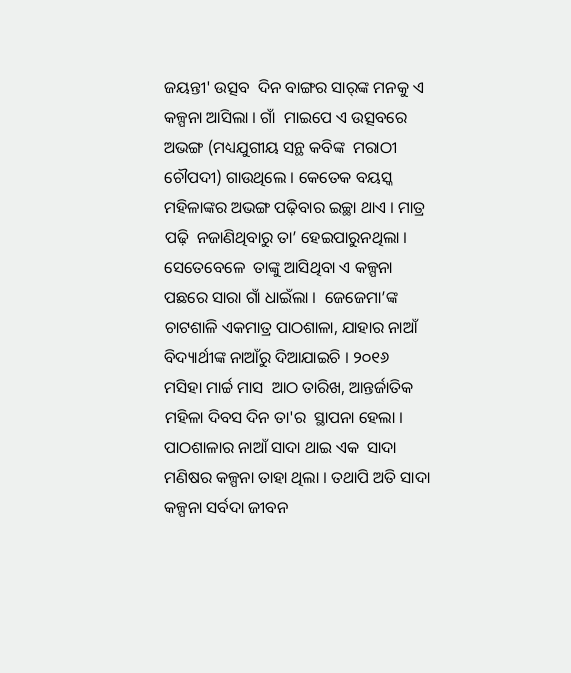ଜୟନ୍ତୀ' ଉତ୍ସବ  ଦିନ ବାଙ୍ଗର ସାର୍‌ଙ୍କ ମନକୁ ଏ କଳ୍ପନା ଆସିଲା । ଗାଁ  ମାଇପେ ଏ ଉତ୍ସବରେ ଅଭଙ୍ଗ (ମଧ୍ୟଯୁଗୀୟ ସନ୍ଥ କବିଙ୍କ  ମରାଠୀ ଚୌପଦୀ) ଗାଉଥିଲେ । କେତେକ ବୟସ୍କ  ମହିଳାଙ୍କର ଅଭଙ୍ଗ ପଢ଼ିବାର ଇଚ୍ଛା ଥାଏ । ମାତ୍ର ପଢ଼ି  ନଜାଣିଥିବାରୁ ତା’ ହେଇପାରୁନଥିଲା । ସେତେବେଳେ  ତାଙ୍କୁ ଆସିଥିବା ଏ କଳ୍ପନା ପଛରେ ସାରା ଗାଁ ଧାଇଁଲା ।  ଜେଜେମା’ଙ୍କ ଚାଟଶାଳି ଏକମାତ୍ର ପାଠଶାଳା, ଯାହାର ନାଆଁ  ବିଦ୍ୟାର୍ଥୀଙ୍କ ନାଆଁରୁ ଦିଆଯାଇଚି । ୨୦୧୬ ମସିହା ମାର୍ଚ୍ଚ ମାସ  ଆଠ ତାରିଖ, ଆନ୍ତର୍ଜାତିକ ମହିଳା ଦିବସ ଦିନ ତା'ର  ସ୍ଥାପନା ହେଲା । ପାଠଶାଳାର ନାଆଁ ସାଦା ଥାଇ ଏକ  ସାଦା ମଣିଷର କଳ୍ପନା ତାହା ଥିଲା । ତଥାପି ଅତି ସାଦା  କଳ୍ପନା ସର୍ବଦା ଜୀବନ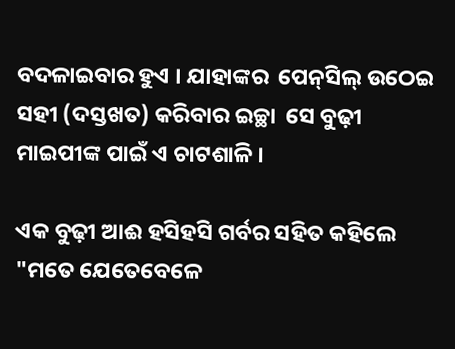ବଦଳାଇବାର ହୁଏ । ଯାହାଙ୍କର  ପେନ୍‌ସିଲ୍‌ ଉଠେଇ ସହୀ (ଦସ୍ତଖତ) କରିବାର ଇଚ୍ଛା  ସେ ବୁଢ଼ୀ ମାଇପୀଙ୍କ ପାଇଁ ଏ ଚାଟଶାଳି ।

ଏକ ବୁଢ଼ୀ ଆଈ ହସିହସି ଗର୍ବର ସହିତ କହିଲେ  "ମତେ ଯେତେବେଳେ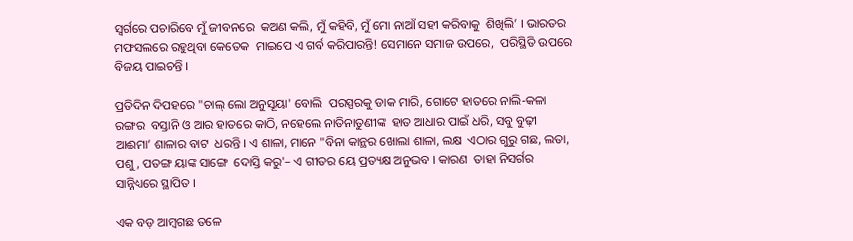ସ୍ୱର୍ଗରେ ପଚାରିବେ ମୁଁ ଜୀବନରେ  କଅଣ କଲି, ମୁଁ କହିବି, ମୁଁ ମୋ ନାଆଁ ସହୀ କରିବାକୁ  ଶିଖିଲି’ । ଭାରତର ମଫସଲରେ ରହୁଥିବା କେତେକ  ମାଇପେ ଏ ଗର୍ବ କରିପାରନ୍ତି! ସେମାନେ ସମାଜ ଉପରେ,  ପରିସ୍ଥିତି ଉପରେ ବିଜୟ ପାଇଚନ୍ତି ।

ପ୍ରତିଦିନ ଦିପହରେ "ଚାଲ୍‌ ଲୋ ଅନୁସୂୟା' ବୋଲି  ପରସ୍ପରକୁ ଡାକ ମାରି, ଗୋଟେ ହାତରେ ନାଲି-କଳା ରଙ୍ଗର  ବସ୍ତାନି ଓ ଆର ହାତରେ କାଠି, ନହେଲେ ନାତିନାତୁଣୀଙ୍କ  ହାତ ଆଧାର ପାଇଁ ଧରି, ସବୁ ବୁଢ଼ୀ ଆଈମା’ ଶାଳାର ବାଟ  ଧରନ୍ତି । ଏ ଶାଳା, ମାନେ "ବିନା କାନ୍ଥର ଖୋଲା ଶାଳା, ଲକ୍ଷ  ଏଠାର ଗୁରୁ ଗଛ, ଲତା, ପଶୁ, ପତଙ୍ଗ ୟାଙ୍କ ସାଙ୍ଗେ  ଦୋସ୍ତି କରୁ'– ଏ ଗୀତର ୟେ ପ୍ରତ୍ୟକ୍ଷ ଅନୁଭବ । କାରଣ  ତାହା ନିସର୍ଗର ସାନ୍ନିଧ୍ୟରେ ସ୍ଥାପିତ ।

ଏକ ବଡ଼ ଆମ୍ବଗଛ ତଳେ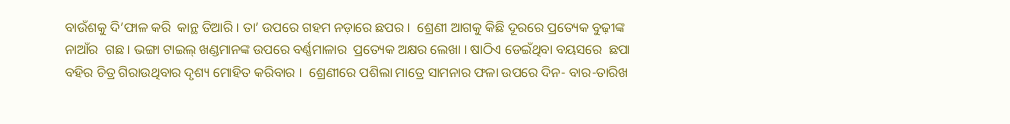ବାଉଁଶକୁ ଦି’ଫାଳ କରି  କାନ୍ଥ ତିଆରି । ତା’ ଉପରେ ଗହମ ନଡ଼ାରେ ଛପର ।  ଶ୍ରେଣୀ ଆଗକୁ କିଛି ଦୂରରେ ପ୍ରତ୍ୟେକ ବୁଢ଼ୀଙ୍କ ନାଆଁର  ଗଛ । ଭଙ୍ଗା ଟାଇଲ୍‌ ଖଣ୍ଡମାନଙ୍କ ଉପରେ ବର୍ଣ୍ଣମାଳାର  ପ୍ରତ୍ୟେକ ଅକ୍ଷର ଲେଖା । ଷାଠିଏ ଡେଇଁଥିବା ବୟସରେ  ଛପା ବହିର ଚିତ୍ର ଗିରାଉଥିବାର ଦୃଶ୍ୟ ମୋହିତ କରିବାର ।  ଶ୍ରେଣୀରେ ପଶିଲା ମାତ୍ରେ ସାମନାର ଫଳା ଉପରେ ଦିନ- ବାର-ତାରିଖ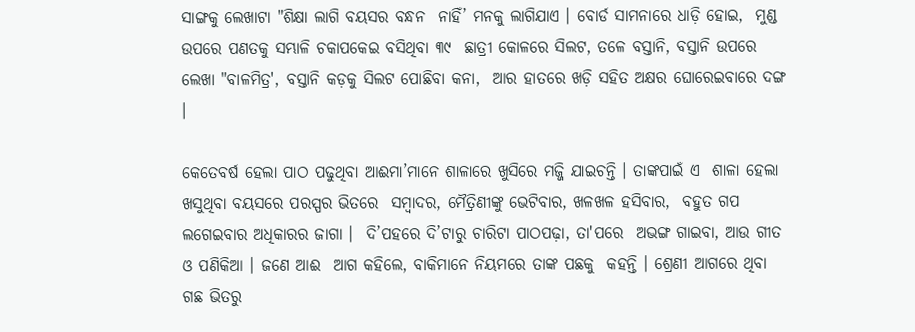ସାଙ୍ଗକୁ ଲେଖାଟା "ଶିକ୍ଷା ଲାଗି ବୟସର ବନ୍ଧନ  ନାହିଁ’ ମନକୁ ଲାଗିଯାଏ । ବୋର୍ଡ ସାମନାରେ ଧାଡ଼ି ହୋଇ,  ମୁଣ୍ଡ ଉପରେ ପଣତକୁ ସମ୍ଭାଳି ଚକାପକେଇ ବସିଥିବା ୩୯  ଛାତ୍ରୀ କୋଳରେ ସିଲଟ, ତଳେ ବସ୍ତାନି, ବସ୍ତାନି ଉପରେ  ଲେଖା "ବାଳମିତ୍ର', ବସ୍ତାନି କଡ଼କୁ ସିଲଟ ପୋଛିବା କନା,  ଆର ହାତରେ ଖଡ଼ି ସହିତ ଅକ୍ଷର ଘୋରେଇବାରେ ଦଙ୍ଗ ।

କେତେବର୍ଷ ହେଲା ପାଠ ପଢୁଥିବା ଆଈମା’ମାନେ ଶାଳାରେ ଖୁସିରେ ମଜ୍ଜି ଯାଇଚନ୍ତି । ତାଙ୍କପାଇଁ ଏ  ଶାଳା ହେଲା ଖସୁଥିବା ବୟସରେ ପରସ୍ପର ଭିତରେ  ସମ୍ବାଦର, ମୈତ୍ରିଣୀଙ୍କୁ ଭେଟିବାର, ଖଳଖଳ ହସିବାର,  ବହୁତ ଗପ ଲଗେଇବାର ଅଧିକାରର ଜାଗା ।  ଦି’ପହରେ ଦି’ଟାରୁ ଚାରିଟା ପାଠପଢ଼ା, ତା'ପରେ  ଅଭଙ୍ଗ ଗାଇବା, ଆଉ ଗୀତ ଓ ପଣିକିଆ । ଜଣେ ଆଈ  ଆଗ କହିଲେ, ବାକିମାନେ ନିୟମରେ ତାଙ୍କ ପଛକୁ  କହନ୍ତି । ଶ୍ରେଣୀ ଆଗରେ ଥିବା ଗଛ ଭିତରୁ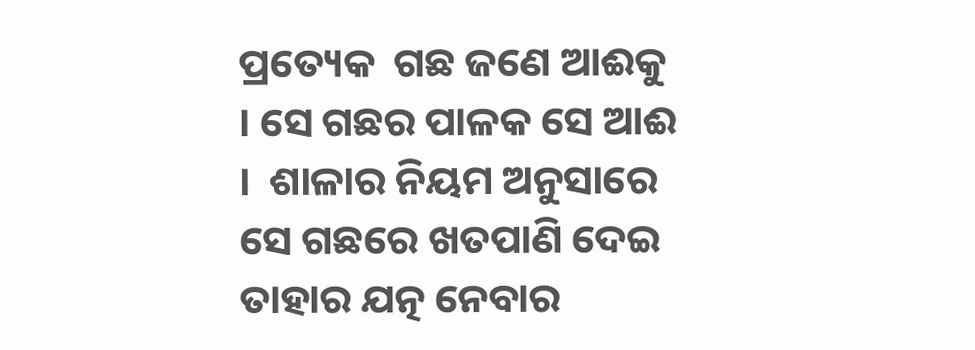ପ୍ରତ୍ୟେକ  ଗଛ ଜଣେ ଆଈକୁ । ସେ ଗଛର ପାଳକ ସେ ଆଈ ।  ଶାଳାର ନିୟମ ଅନୁସାରେ ସେ ଗଛରେ ଖତପାଣି ଦେଇ  ତାହାର ଯତ୍ନ ନେବାର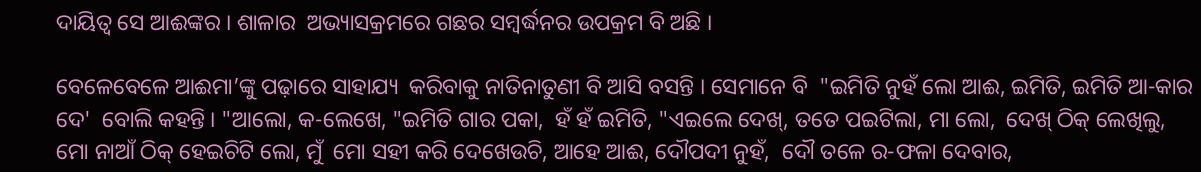ଦାୟିତ୍ୱ ସେ ଆଈଙ୍କର । ଶାଳାର  ଅଭ୍ୟାସକ୍ରମରେ ଗଛର ସମ୍ବର୍ଦ୍ଧନର ଉପକ୍ରମ ବି ଅଛି ।

ବେଳେବେଳେ ଆଈମା’ଙ୍କୁ ପଢ଼ାରେ ସାହାଯ୍ୟ  କରିବାକୁ ନାତିନାତୁଣୀ ବି ଆସି ବସନ୍ତି । ସେମାନେ ବି  "ଇମିତି ନୁହଁ ଲୋ ଆଈ, ଇମିତି, ଇମିତି ଆ-କାର ଦେ'  ବୋଲି କହନ୍ତି । "ଆଲୋ, କ-ଲେଖେ, "ଇମିତି ଗାର ପକା,  ହଁ ହଁ ଇମିତି, "ଏଇଲେ ଦେଖ୍‌, ତତେ ପଇଟିଲା, ମା ଲୋ,  ଦେଖ୍‌ ଠିକ୍‌ ଲେଖିଲୁ, ମୋ ନାଆଁ ଠିକ୍‌ ହେଇଚିଟି ଲୋ, ମୁଁ  ମୋ ସହୀ କରି ଦେଖେଉଚି, ଆହେ ଆଈ, ଦୌପଦୀ ନୁହଁ,  ଦୌ ତଳେ ର-ଫଳା ଦେବାର,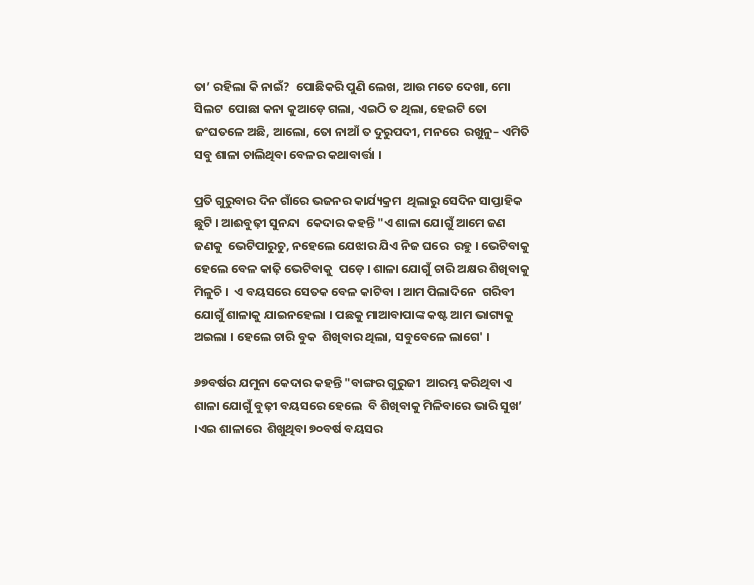ତା’ ରହିଲା କି ନାଇଁ?  ପୋଛିକରି ପୁଣି ଲେଖ, ଆଉ ମତେ ଦେଖା, ମୋ ସିଲଟ  ପୋଛା କନା କୁଆଡ଼େ ଗଲା, ଏଇଠି ତ ଥିଲା, ହେଇଟି ତୋ  ଜଂଘତଳେ ଅଛି, ଆଲୋ, ତୋ ନାଆଁ ତ ଦୁରୁପଦୀ, ମନରେ  ରଖୁନୁ– ଏମିତି ସବୁ ଶାଳା ଚାଲିଥିବା ବେଳର କଥାବାର୍ତ୍ତା ।

ପ୍ରତି ଗୁରୁବାର ଦିନ ଗାଁରେ ଭଜନର କାର୍ଯ୍ୟକ୍ରମ  ଥିଲାରୁ ସେଦିନ ସାପ୍ତାହିକ ଛୁଟି । ଆଈବୁଢ଼ୀ ସୁନନ୍ଦା  କେଦାର କହନ୍ତି "ଏ ଶାଳା ଯୋଗୁଁ ଆମେ ଜଣ ଜଣକୁ  ଭେଟିପାରୁଚୁ, ନହେଲେ ଯେଝାର ଯିଏ ନିଜ ଘରେ  ରହୁ । ଭେଟିବାକୁ ହେଲେ ବେଳ କାଢ଼ି ଭେଟିବାକୁ  ପଡ଼େ । ଶାଳା ଯୋଗୁଁ ଚାରି ଅକ୍ଷର ଶିଖିବାକୁ ମିଳୁଚି ।  ଏ ବୟସରେ ସେତକ ବେଳ କାଟିବା । ଆମ ପିଲାଦିନେ  ଗରିବୀ ଯୋଗୁଁ ଶାଳାକୁ ଯାଇନହେଲା । ପଛକୁ ମାଆବାପାଙ୍କ କଷ୍ଟ ଆମ ଭାଗ୍ୟକୁ ଅଇଲା । ହେଲେ ଚାରି ବୁକ  ଶିଖିବାର ଥିଲା, ସବୁବେଳେ ଲାଗେ' ।

୬୭ବର୍ଷର ଯମୁନା କେଦାର କହନ୍ତି "ବାଙ୍ଗର ଗୁରୁଜୀ  ଆରମ୍ଭ କରିଥିବା ଏ ଶାଳା ଯୋଗୁଁ ବୁଢ଼ୀ ବୟସରେ ହେଲେ  ବି ଶିଖିବାକୁ ମିଳିବାରେ ଭାରି ସୁଖ’ ।ଏଇ ଶାଳାରେ  ଶିଖୁଥିବା ୭୦ବର୍ଷ ବୟସର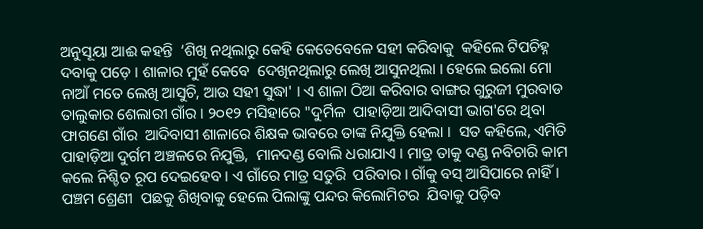ଅନୁସୂୟା ଆଈ କହନ୍ତି  ‘ଶିଖି ନଥିଲାରୁ କେହି କେତେବେଳେ ସହୀ କରିବାକୁ  କହିଲେ ଟିପଚିହ୍ନ ଦବାକୁ ପଡ଼େ । ଶାଳାର ମୁହଁ କେବେ  ଦେଖିନଥିଲାରୁ ଲେଖି ଆସୁନଥିଲା । ହେଲେ ଇଲୋ ମୋ  ନାଆଁ ମତେ ଲେଖି ଆସୁଚି, ଆଉ ସହୀ ସୁଦ୍ଧା' । ଏ ଶାଳା ଠିଆ କରିବାର ବାଙ୍ଗର ଗୁରୁଜୀ ମୁରବାଡ  ତାଲୁକାର ଶେଲାରୀ ଗାଁର । ୨୦୧୨ ମସିହାରେ "ଦୁର୍ମିଳ  ପାହାଡ଼ିଆ ଆଦିବାସୀ ଭାଗ'ରେ ଥିବା ଫାଗଣେ ଗାଁର  ଆଦିବାସୀ ଶାଳାରେ ଶିକ୍ଷକ ଭାବରେ ତାଙ୍କ ନିଯୁକ୍ତି ହେଲା ।  ସତ କହିଲେ, ଏମିତି ପାହାଡ଼ିଆ ଦୁର୍ଗମ ଅଞ୍ଚଳରେ ନିଯୁକ୍ତି,  ମାନଦଣ୍ଡ ବୋଲି ଧରାଯାଏ । ମାତ୍ର ତାକୁ ଦଣ୍ଡ ନବିଚାରି କାମ  କଲେ ନିଶ୍ଚିତ ରୂପ ଦେଇହେବ । ଏ ଗାଁରେ ମାତ୍ର ସତୁରି  ପରିବାର । ଗାଁକୁ ବସ୍‌ ଆସିପାରେ ନାହିଁ । ପଞ୍ଚମ ଶ୍ରେଣୀ  ପଛକୁ ଶିଖିବାକୁ ହେଲେ ପିଲାଙ୍କୁ ପନ୍ଦର କିଲୋମିଟର  ଯିବାକୁ ପଡ଼ିବ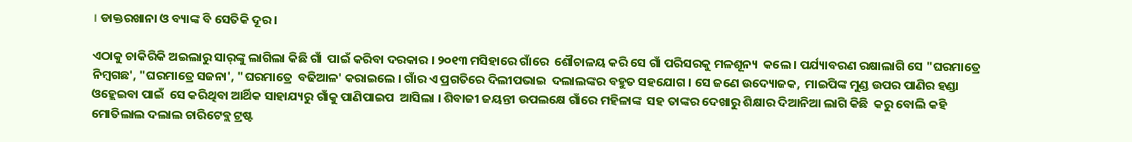। ଡାକ୍ତରଖାନା ଓ ବ୍ୟାଙ୍କ ବି ସେତିକି ଦୂର ।

ଏଠାକୁ ଚାକିରିକି ଅଇଲାରୁ ସାର୍‌ଙ୍କୁ ଲାଗିଲା କିଛି ଗାଁ  ପାଇଁ କରିବା ଦରକାର । ୨୦୧୩ ମସିହାରେ ଗାଁରେ  ଶୌଚାଳୟ କରି ସେ ଗାଁ ପରିସରକୁ ମଳଶୂନ୍ୟ  କଲେ । ପର୍ଯ୍ୟାବରଣ ରକ୍ଷାଲାଗି ସେ "ଘରମାତ୍ରେ  ନିମ୍ବଗଛ', "ଘରମାତ୍ରେ ସଜନା', "ଘରମାତ୍ରେ  ବଢିଆଳ' କରାଇଲେ । ଗାଁର ଏ ପ୍ରଗତିରେ ଦିଲୀପଭାଇ  ଦଲାଲଙ୍କର ବହୁତ ସହଯୋଗ । ସେ ଜଣେ ଉଦ୍ୟୋଜକ,  ମାଇପିଙ୍କ ମୁଣ୍ଡ ଉପର ପାଣିର ହଣ୍ଡା ଓହ୍ଲେଇବା ପାଇଁ  ସେ କରିଥିବା ଆର୍ଥିକ ସାହାଯ୍ୟରୁ ଗାଁକୁ ପାଣିପାଇପ  ଆସିଲା । ଶିବାଜୀ ଜୟନ୍ତୀ ଉପଲକ୍ଷେ ଗାଁରେ ମହିଳାଙ୍କ  ସହ ତାଙ୍କର ଦେଖାରୁ ଶିକ୍ଷାର ଦିଆନିଆ ଲାଗି କିଛି  କରୁ ବୋଲି କହି ମୋତିଲାଲ ଦଲାଲ ଚାରିଟେବ୍ଲ ଟ୍ରଷ୍ଟ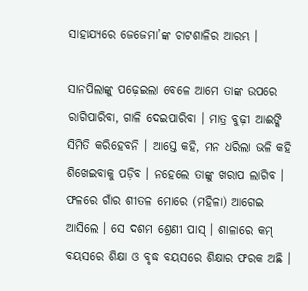ସାହାଯ୍ୟରେ ଜେଜେମା’ଙ୍କ ଚାଟଶାଳିର ଆରମ୍ଭ ।

ସାନପିଲାଙ୍କୁ ପଢ଼େଇଲା ବେଳେ ଆମେ ତାଙ୍କ ଉପରେ  ରାଗିପାରିବା, ଗାଳି ଦେଇପାରିବା । ମାତ୍ର ବୁଢ଼ୀ ଆଈଙ୍କି  ସିମିତି କରିହେବନି । ଆସ୍ତେ କହି, ମନ ଧରିଲା ଭଳି କହି  ଶିଖେଇବାକୁ ପଡ଼ିବ । ନହେଲେ ତାଙ୍କୁ ଖରାପ ଲାଗିବ ।  ଫଳରେ ଗାଁର ଶୀତଳ ମୋରେ (ମହିଳା) ଆଗେଇ  ଆସିଲେ । ସେ ଦଶମ ଶ୍ରେଣୀ ପାସ୍‌ । ଶାଳାରେ କମ୍‌  ବୟସରେ ଶିକ୍ଷା ଓ ବୃଦ୍ଧ ବୟସରେ ଶିକ୍ଷାର ଫରକ ଅଛି ।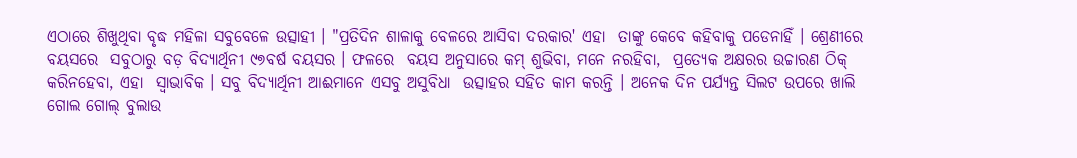ଏଠାରେ ଶିଖୁଥିବା ବୃଦ୍ଧ ମହିଳା ସବୁବେଳେ ଉତ୍ସାହୀ । "ପ୍ରତିଦିନ ଶାଳାକୁ ବେଳରେ ଆସିବା ଦରକାର' ଏହା  ତାଙ୍କୁ କେବେ କହିବାକୁ ପଡେନାହିଁ । ଶ୍ରେଣୀରେ ବୟସରେ  ସବୁଠାରୁ ବଡ଼ ବିଦ୍ୟାର୍ଥିନୀ ୯୭ବର୍ଷ ବୟସର । ଫଳରେ  ବୟସ ଅନୁସାରେ କମ୍‌ ଶୁଭିବା, ମନେ ନରହିବା,  ପ୍ରତ୍ୟେକ ଅକ୍ଷରର ଉଚ୍ଚାରଣ ଠିକ୍‌ କରିନହେବା, ଏହା  ସ୍ୱାଭାବିକ । ସବୁ ବିଦ୍ୟାର୍ଥିନୀ ଆଈମାନେ ଏସବୁ ଅସୁବିଧା  ଉତ୍ସାହର ସହିତ କାମ କରନ୍ତି । ଅନେକ ଦିନ ପର୍ଯ୍ୟନ୍ତ ସିଲଟ ଉପରେ ଖାଲି ଗୋଲ ଗୋଲ୍‌ ବୁଲାଉ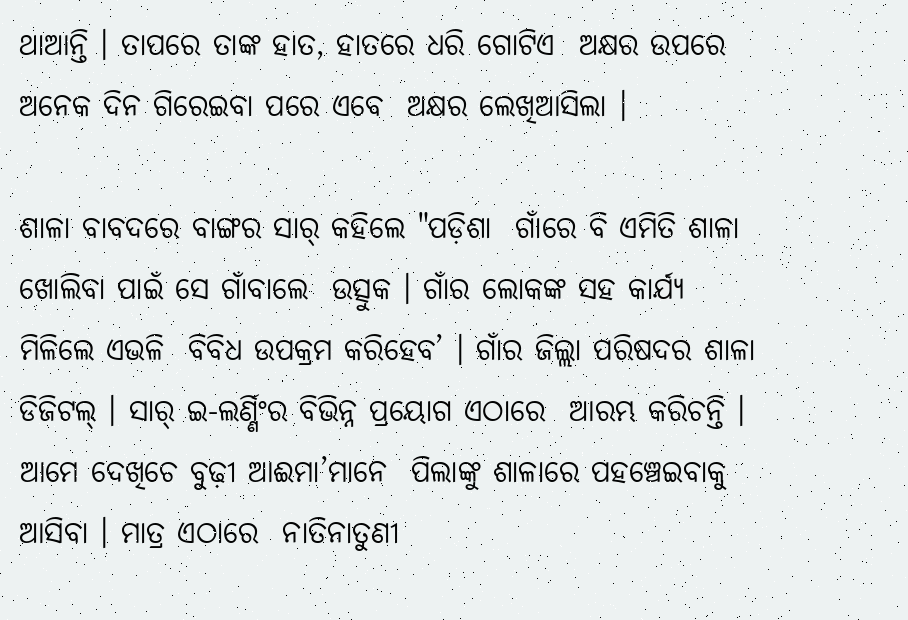ଥାଆନ୍ତି । ତାପରେ ତାଙ୍କ ହାତ, ହାତରେ ଧରି ଗୋଟିଏ  ଅକ୍ଷର ଉପରେ ଅନେକ ଦିନ ଗିରେଇବା ପରେ ଏବେ  ଅକ୍ଷର ଲେଖିଆସିଲା ।

ଶାଳା ବାବଦରେ ବାଙ୍ଗର ସାର୍‌ କହିଲେ "ପଡ଼ିଶା  ଗାଁରେ ବି ଏମିତି ଶାଳା ଖୋଲିବା ପାଇଁ ସେ ଗାଁବାଲେ  ଉତ୍ସୁକ । ଗାଁର ଲୋକଙ୍କ ସହ କାର୍ଯ୍ୟ ମିଳିଲେ ଏଭଳି  ବିବିଧ ଉପକ୍ରମ କରିହେବ’ । ଗାଁର ଜିଲ୍ଲା ପରିଷଦର ଶାଳା  ଡିଜିଟଲ୍‌ । ସାର୍‌ ଇ-ଲର୍ଣ୍ଣିଂର ବିଭିନ୍ନ ପ୍ରୟୋଗ ଏଠାରେ  ଆରମ୍ଭ କରିଚନ୍ତି । ଆମେ ଦେଖିଚେ ବୁଢ଼ୀ ଆଈମା’ମାନେ  ପିଲାଙ୍କୁ ଶାଳାରେ ପହଞ୍ଚେଇବାକୁ ଆସିବା । ମାତ୍ର ଏଠାରେ  ନାତିନାତୁଣୀ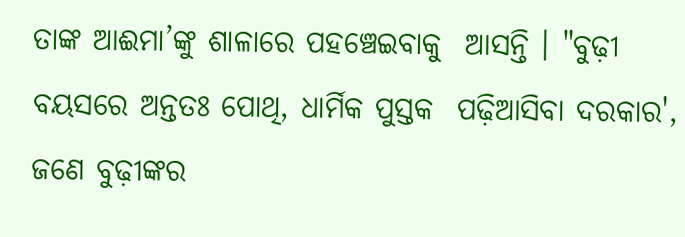ତାଙ୍କ ଆଈମା’ଙ୍କୁ ଶାଳାରେ ପହଞ୍ଚେଇବାକୁ  ଆସନ୍ତି । "ବୁଢ଼ୀ ବୟସରେ ଅନ୍ତତଃ ପୋଥି, ଧାର୍ମିକ ପୁସ୍ତକ  ପଢ଼ିଆସିବା ଦରକାର', ଜଣେ ବୁଢ଼ୀଙ୍କର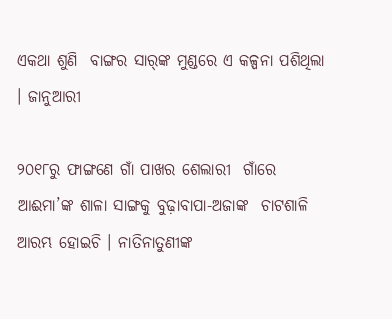ଏକଥା ଶୁଣି  ବାଙ୍ଗର ସାର୍‌ଙ୍କ ମୁଣ୍ଡରେ ଏ କଳ୍ପନା ପଶିଥିଲା । ଜାନୁଆରୀ

୨୦୧୮ରୁ ଫାଙ୍ଗଣେ ଗାଁ ପାଖର ଶେଲାରୀ  ଗାଁରେ ଆଈମା’ଙ୍କ ଶାଳା ସାଙ୍ଗକୁ ବୁଢ଼ାବାପା-ଅଜାଙ୍କ  ଚାଟଶାଳି ଆରମ୍ଭ ହୋଇଚି । ନାତିନାତୁଣୀଙ୍କ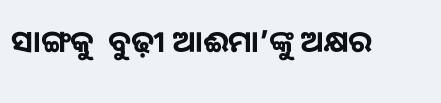ସାଙ୍ଗକୁ  ବୁଢ଼ୀ ଆଈମା’ଙ୍କୁ ଅକ୍ଷର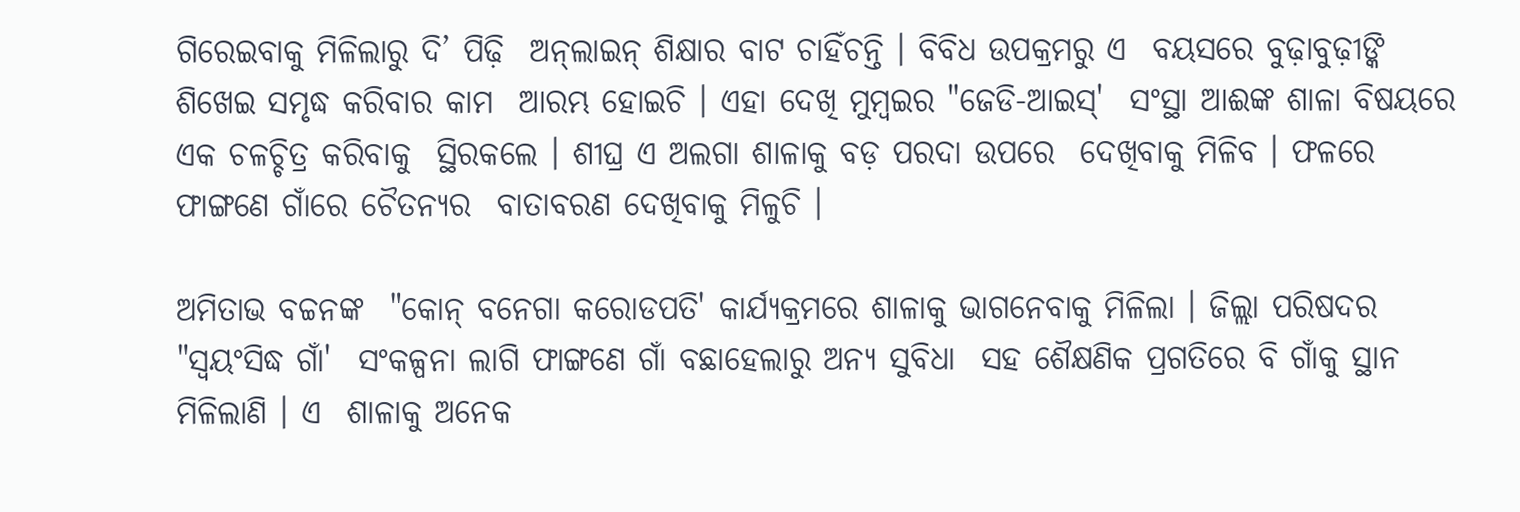ଗିରେଇବାକୁ ମିଳିଲାରୁ ଦି’ ପିଢ଼ି  ଅନ୍‌ଲାଇନ୍‌ ଶିକ୍ଷାର ବାଟ ଚାହିଁଚନ୍ତି । ବିବିଧ ଉପକ୍ରମରୁ ଏ  ବୟସରେ ବୁଢ଼ାବୁଢ଼ୀଙ୍କି ଶିଖେଇ ସମୃଦ୍ଧ କରିବାର କାମ  ଆରମ୍ଭ ହୋଇଚି । ଏହା ଦେଖି ମୁମ୍ବଇର "ଜେଡି-ଆଇସ୍‌'  ସଂସ୍ଥା ଆଈଙ୍କ ଶାଳା ବିଷୟରେ ଏକ ଚଳଚ୍ଚିତ୍ର କରିବାକୁ  ସ୍ଥିରକଲେ । ଶୀଘ୍ର ଏ ଅଲଗା ଶାଳାକୁ ବଡ଼ ପରଦା ଉପରେ  ଦେଖିବାକୁ ମିଳିବ । ଫଳରେ ଫାଙ୍ଗଣେ ଗାଁରେ ଚୈତନ୍ୟର  ବାତାବରଣ ଦେଖିବାକୁ ମିଳୁଚି ।

ଅମିତାଭ ବଚ୍ଚନଙ୍କ  "କୋନ୍‌ ବନେଗା କରୋଡପତି' କାର୍ଯ୍ୟକ୍ରମରେ ଶାଳାକୁ ଭାଗନେବାକୁ ମିଳିଲା । ଜିଲ୍ଲା ପରିଷଦର "ସ୍ୱୟଂସିଦ୍ଧ ଗାଁ'  ସଂକଳ୍ପନା ଲାଗି ଫାଙ୍ଗଣେ ଗାଁ ବଛାହେଲାରୁ ଅନ୍ୟ ସୁବିଧା  ସହ ଶୈକ୍ଷଣିକ ପ୍ରଗତିରେ ବି ଗାଁକୁ ସ୍ଥାନ ମିଳିଲାଣି । ଏ  ଶାଳାକୁ ଅନେକ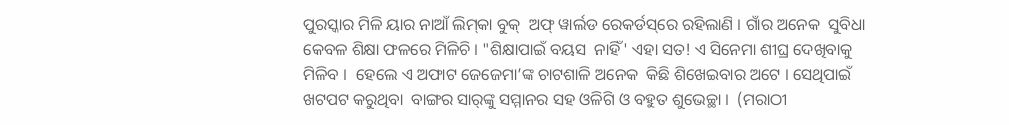ପୁରସ୍କାର ମିଳି ୟାର ନାଆଁ ଲିମ୍‌କା ବୁକ୍‌  ଅଫ୍‌ ୱାର୍ଲଡ ରେକର୍ଡସ୍‌ରେ ରହିଲାଣି । ଗାଁର ଅନେକ  ସୁବିଧା କେବଳ ଶିକ୍ଷା ଫଳରେ ମିଳିଚି । "ଶିକ୍ଷାପାଇଁ ବୟସ  ନାହିଁ' ଏହା ସତ! ଏ ସିନେମା ଶୀଘ୍ର ଦେଖିବାକୁ ମିଳିବ ।  ହେଲେ ଏ ଅଫାଟ ଜେଜେମା’ଙ୍କ ଚାଟଶାଳି ଅନେକ  କିଛି ଶିଖେଇବାର ଅଟେ । ସେଥିପାଇଁ ଖଟପଟ କରୁଥିବା  ବାଙ୍ଗର ସାର୍‌ଙ୍କୁ ସମ୍ମାନର ସହ ଓଳିଗି ଓ ବହୁତ ଶୁଭେଚ୍ଛା ।  (ମରାଠୀ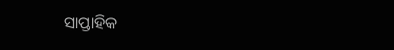ସାପ୍ତାହିକ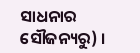ସାଧନାର ସୌଜନ୍ୟରୁ) ।